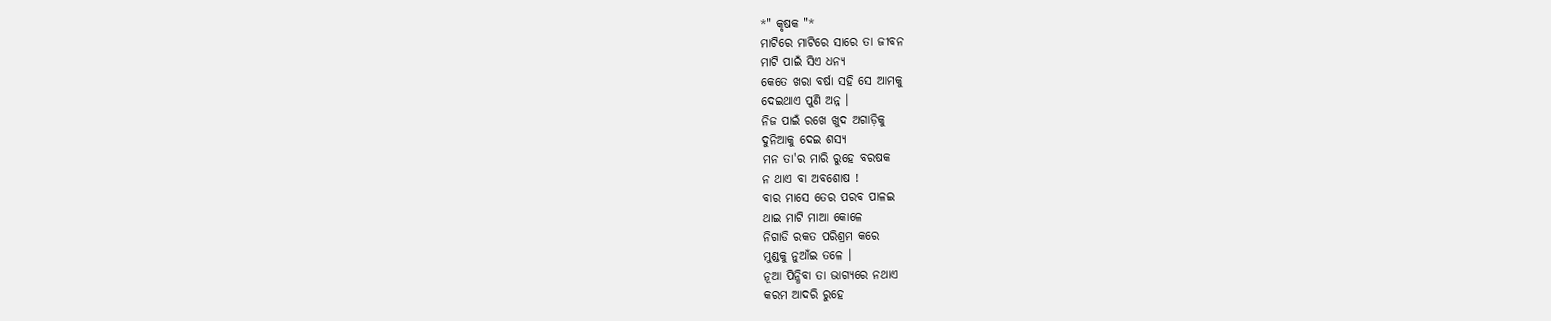*" କୃଷକ "*
ମାଟିରେ ମାଟିରେ ସାରେ ତା ଜୀବନ
ମାଟି ପାଇଁ ସିଏ ଧନ୍ୟ
କେତେ ଖରା ବର୍ଷା ସହି ସେ ଆମକୁ
ଦେଇଥାଏ ପୁଣି ଅନ୍ନ ।
ନିଜ ପାଇଁ ରଖେ ଖୁଦ ଅଗାଡ଼ିକୁ
ଦୁନିଆକୁ ଦେଇ ଶସ୍ୟ
ମନ ତା'ର ମାରି ରୁହେ ବରଷକ
ନ ଥାଏ ବା ଅବଶୋଷ !
ବାର ମାସେ ତେର ପରବ ପାଳଇ
ଥାଇ ମାଟି ମାଆ କୋଳେ
ନିଗାଡି ରକତ ପରିଶ୍ରମ କରେ
ମୁଣ୍ଡକୁ ନୁଆଁଇ ତଳେ ।
ନୂଆ ପିନ୍ଧିବା ତା ଭାଗ୍ୟରେ ନଥାଏ
କରମ ଆଦରି ରୁହେ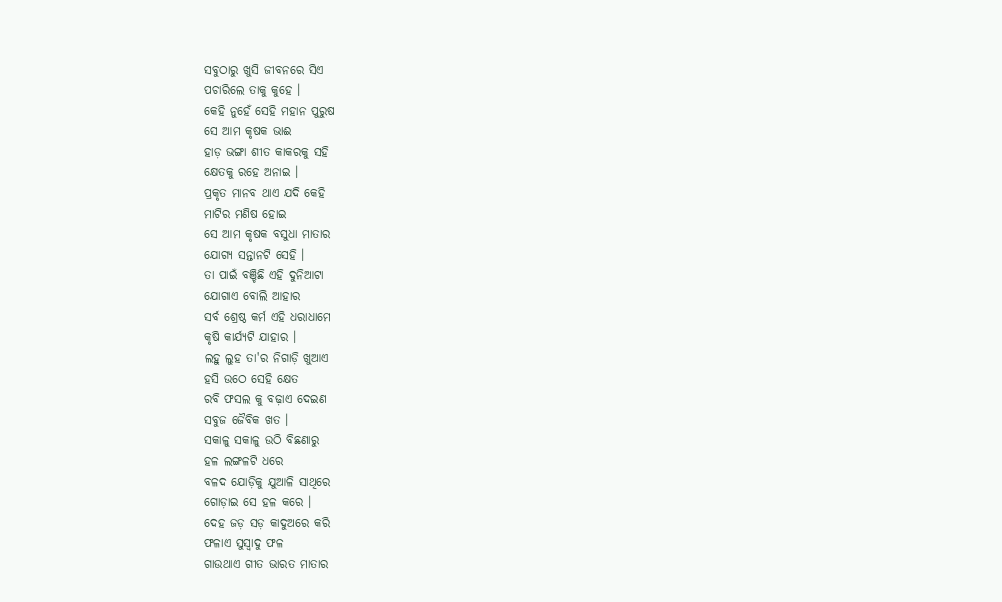ସବୁଠାରୁ ଖୁସି ଜୀବନରେ ସିଏ
ପଚାରିଲେ ତାକୁ କୁହେ ।
କେହି ନୁହେଁ ସେହି ମହାନ ପୁରୁଷ
ସେ ଆମ କୃଷକ ଭାଈ
ହାଡ଼ ଭଙ୍ଗା ଶୀତ କାକରକୁ ସହି
କ୍ଷେତକୁ ରହେ ଅନାଇ ।
ପ୍ରକୃତ ମାନବ ଥାଏ ଯଦି କେହି
ମାଟିର ମଣିଷ ହୋଇ
ସେ ଆମ କୃଷକ ବସୁଧା ମାତାର
ଯୋଗ୍ୟ ସନ୍ତାନଟି ସେହି ।
ତା ପାଇଁ ବଞ୍ଚିଛି ଏହି ଦୁନିଆଟା
ଯୋଗାଏ ବୋଲି ଆହାର
ସର୍ବ ଶ୍ରେଷ୍ଠ କର୍ମ ଏହି ଧରାଧାମେ
କୃଷି କାର୍ଯ୍ୟଟି ଯାହାର ।
ଲହୁ ଲୁହ ତା'ର ନିଗାଡ଼ି ଖୁଆଏ
ହସି ଉଠେ ସେହି କ୍ଷେତ
ରବି ଫସଲ କୁ ବଢ଼ାଏ ଦେଇଣ
ସବୁଜ ଜୈବିକ ଖତ ।
ସକାଳୁ ସକାଳୁ ଉଠି ବିଛଣାରୁ
ହଳ ଲଙ୍ଗଳଟି ଧରେ
ବଳଦ ଯୋଡ଼ିକୁ ଯୁଆଳି ସାଥିରେ
ଗୋଡ଼ାଇ ସେ ହଳ କରେ ।
ଦେହ ଜଡ଼ ସଡ଼ କାଦୁଅରେ କରି
ଫଳାଏ ସୁସ୍ଵାଦୁ ଫଳ
ଗାଉଥାଏ ଗୀତ ଭାରତ ମାତାର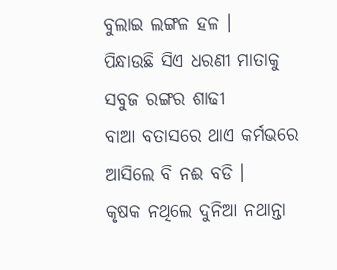ବୁଲାଇ ଲଙ୍ଗଳ ହଳ ।
ପିନ୍ଧାଉଛି ସିଏ ଧରଣୀ ମାତାକୁ
ସବୁଜ ରଙ୍ଗର ଶାଢୀ
ବାଆ ବତାସରେ ଥାଏ କର୍ମଭରେ
ଆସିଲେ ବି ନଈ ବଡି ।
କୃଷକ ନଥିଲେ ଦୁନିଆ ନଥାନ୍ତା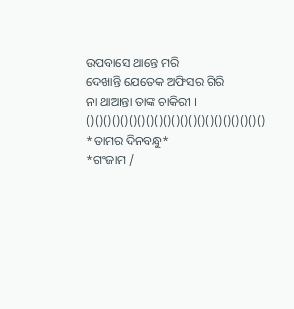ଉପବାସେ ଥାନ୍ତେ ମରି
ଦେଖାନ୍ତି ଯେତେକ ଅଫିସର ଗିରି
ନା ଥାଆନ୍ତା ତାଙ୍କ ଚାକିରୀ ।
()()()()()()()()()()()()()()()()()()()()()
*ତାମର ଦିନବନ୍ଧୁ*
*ଗଂଜାମ /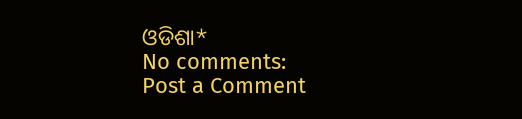ଓଡିଶା*
No comments:
Post a Comment